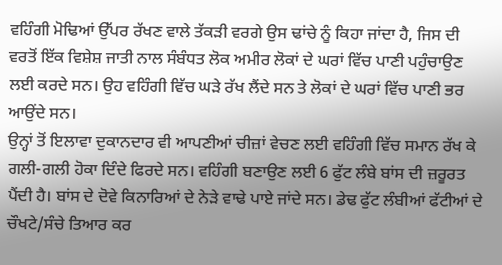ਵਹਿੰਗੀ ਮੋਢਿਆਂ ਉੱਪਰ ਰੱਖਣ ਵਾਲੇ ਤੱਕੜੀ ਵਰਗੇ ਉਸ ਢਾਂਚੇ ਨੂੰ ਕਿਹਾ ਜਾਂਦਾ ਹੈ, ਜਿਸ ਦੀ ਵਰਤੋਂ ਇੱਕ ਵਿਸ਼ੇਸ਼ ਜਾਤੀ ਨਾਲ ਸੰਬੰਧਤ ਲੋਕ ਅਮੀਰ ਲੋਕਾਂ ਦੇ ਘਰਾਂ ਵਿੱਚ ਪਾਣੀ ਪਹੁੰਚਾਉਣ ਲਈ ਕਰਦੇ ਸਨ। ਉਹ ਵਹਿੰਗੀ ਵਿੱਚ ਘੜੇ ਰੱਖ ਲੈਂਦੇ ਸਨ ਤੇ ਲੋਕਾਂ ਦੇ ਘਰਾਂ ਵਿੱਚ ਪਾਣੀ ਭਰ ਆਉਂਦੇ ਸਨ।
ਉਨ੍ਹਾਂ ਤੋਂ ਇਲਾਵਾ ਦੁਕਾਨਦਾਰ ਵੀ ਆਪਣੀਆਂ ਚੀਜ਼ਾਂ ਵੇਚਣ ਲਈ ਵਹਿੰਗੀ ਵਿੱਚ ਸਮਾਨ ਰੱਖ ਕੇ ਗਲੀ-ਗਲੀ ਹੋਕਾ ਦਿੰਦੇ ਫਿਰਦੇ ਸਨ। ਵਹਿੰਗੀ ਬਣਾਉਣ ਲਈ 6 ਫੁੱਟ ਲੰਬੇ ਬਾਂਸ ਦੀ ਜ਼ਰੂਰਤ ਪੈਂਦੀ ਹੈ। ਬਾਂਸ ਦੇ ਦੋਵੇ ਕਿਨਾਰਿਆਂ ਦੇ ਨੇੜੇ ਵਾਢੇ ਪਾਏ ਜਾਂਦੇ ਸਨ। ਡੇਢ ਫੁੱਟ ਲੰਬੀਆਂ ਫੱਟੀਆਂ ਦੇ ਚੌਖਟੇ/ਸੰਚੇ ਤਿਆਰ ਕਰ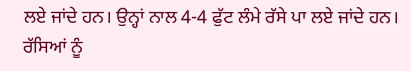ਲਏ ਜਾਂਦੇ ਹਨ। ਉਨ੍ਹਾਂ ਨਾਲ 4-4 ਫੁੱਟ ਲੰਮੇ ਰੱਸੇ ਪਾ ਲਏ ਜਾਂਦੇ ਹਨ। ਰੱਸਿਆਂ ਨੂੰ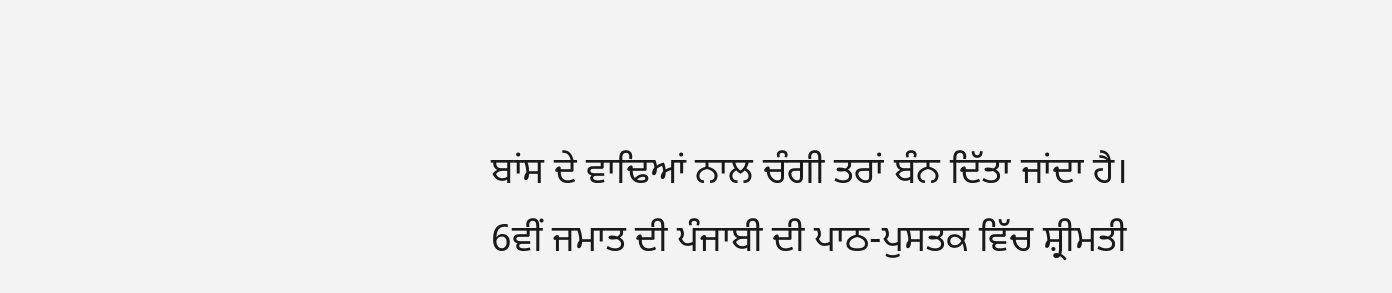ਬਾਂਸ ਦੇ ਵਾਢਿਆਂ ਨਾਲ ਚੰਗੀ ਤਰਾਂ ਬੰਨ ਦਿੱਤਾ ਜਾਂਦਾ ਹੈ।
6ਵੀਂ ਜਮਾਤ ਦੀ ਪੰਜਾਬੀ ਦੀ ਪਾਠ-ਪੁਸਤਕ ਵਿੱਚ ਸ਼੍ਰੀਮਤੀ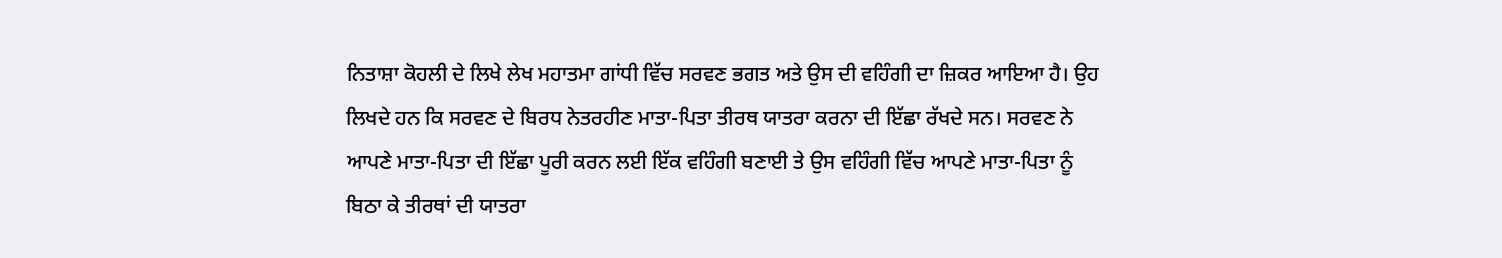ਨਿਤਾਸ਼ਾ ਕੋਹਲੀ ਦੇ ਲਿਖੇ ਲੇਖ ਮਹਾਤਮਾ ਗਾਂਧੀ ਵਿੱਚ ਸਰਵਣ ਭਗਤ ਅਤੇ ਉਸ ਦੀ ਵਹਿੰਗੀ ਦਾ ਜ਼ਿਕਰ ਆਇਆ ਹੈ। ਉਹ ਲਿਖਦੇ ਹਨ ਕਿ ਸਰਵਣ ਦੇ ਬਿਰਧ ਨੇਤਰਹੀਣ ਮਾਤਾ-ਪਿਤਾ ਤੀਰਥ ਯਾਤਰਾ ਕਰਨਾ ਦੀ ਇੱਛਾ ਰੱਖਦੇ ਸਨ। ਸਰਵਣ ਨੇ ਆਪਣੇ ਮਾਤਾ-ਪਿਤਾ ਦੀ ਇੱਛਾ ਪੂਰੀ ਕਰਨ ਲਈ ਇੱਕ ਵਹਿੰਗੀ ਬਣਾਈ ਤੇ ਉਸ ਵਹਿੰਗੀ ਵਿੱਚ ਆਪਣੇ ਮਾਤਾ-ਪਿਤਾ ਨੂੰ ਬਿਠਾ ਕੇ ਤੀਰਥਾਂ ਦੀ ਯਾਤਰਾ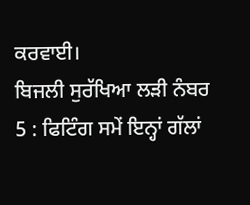ਕਰਵਾਈ।
ਬਿਜਲੀ ਸੁਰੱਖਿਆ ਲੜੀ ਨੰਬਰ 5 : ਫਿਟਿੰਗ ਸਮੇਂ ਇਨ੍ਹਾਂ ਗੱਲਾਂ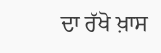ਦਾ ਰੱਖੋ ਖ਼ਾਸ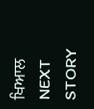ਖਿਆਲ
NEXT STORY